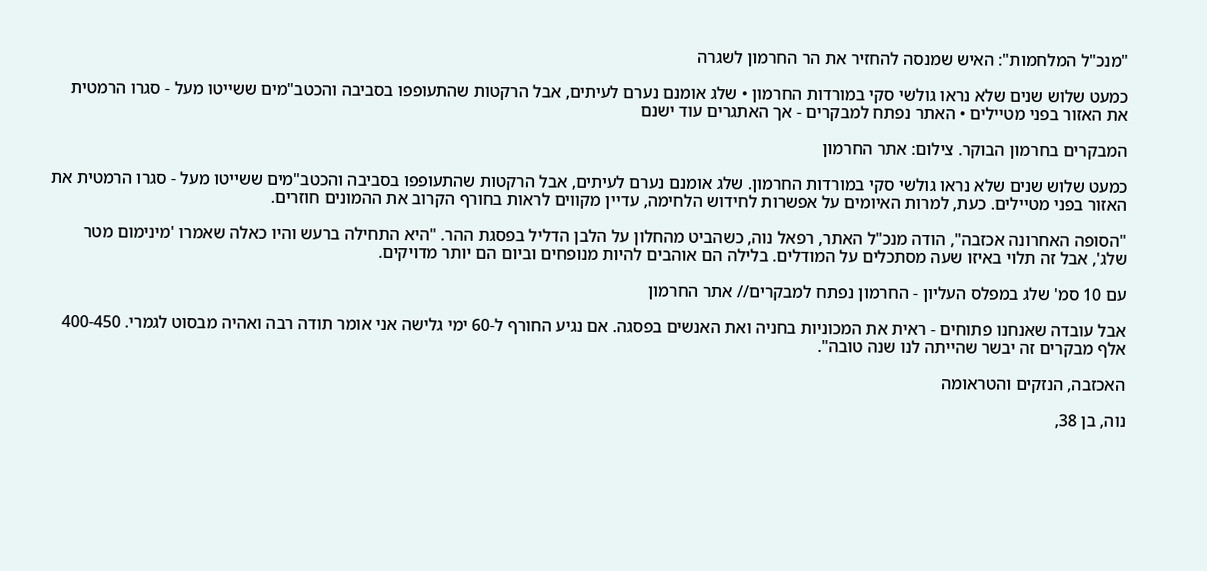"מנכ"ל המלחמות": האיש שמנסה להחזיר את הר החרמון לשגרה

כמעט שלוש שנים שלא נראו גולשי סקי במורדות החרמון • שלג אומנם נערם לעיתים, אבל הרקטות שהתעופפו בסביבה והכטב"מים ששייטו מעל - סגרו הרמטית את האזור בפני מטיילים • האתר נפתח למבקרים - אך האתגרים עוד ישנם

המבקרים בחרמון הבוקר. צילום: אתר החרמון

כמעט שלוש שנים שלא נראו גולשי סקי במורדות החרמון. שלג אומנם נערם לעיתים, אבל הרקטות שהתעופפו בסביבה והכטב"מים ששייטו מעל - סגרו הרמטית את האזור בפני מטיילים. כעת, למרות האיומים על אפשרות לחידוש הלחימה, עדיין מקווים לראות בחורף הקרוב את ההמונים חוזרים.

"הסופה האחרונה אכזבה", הודה מנכ"ל האתר, רפאל נוה, כשהביט מהחלון על הלבן הדליל בפסגת ההר. "היא התחילה ברעש והיו כאלה שאמרו 'מינימום מטר שלג', אבל זה תלוי באיזו שעה מסתכלים על המודלים. בלילה הם אוהבים להיות מנופחים וביום הם יותר מדויקים.

עם 10 סמ' שלג במפלס העליון - החרמון נפתח למבקרים// אתר החרמון

אבל עובדה שאנחנו פתוחים - ראית את המכוניות בחניה ואת האנשים בפסגה. אם נגיע החורף ל-60 ימי גלישה אני אומר תודה רבה ואהיה מבסוט לגמרי. 400-450 אלף מבקרים זה יבשר שהייתה לנו שנה טובה".

האכזבה, הנזקים והטראומה

נוה, בן 38,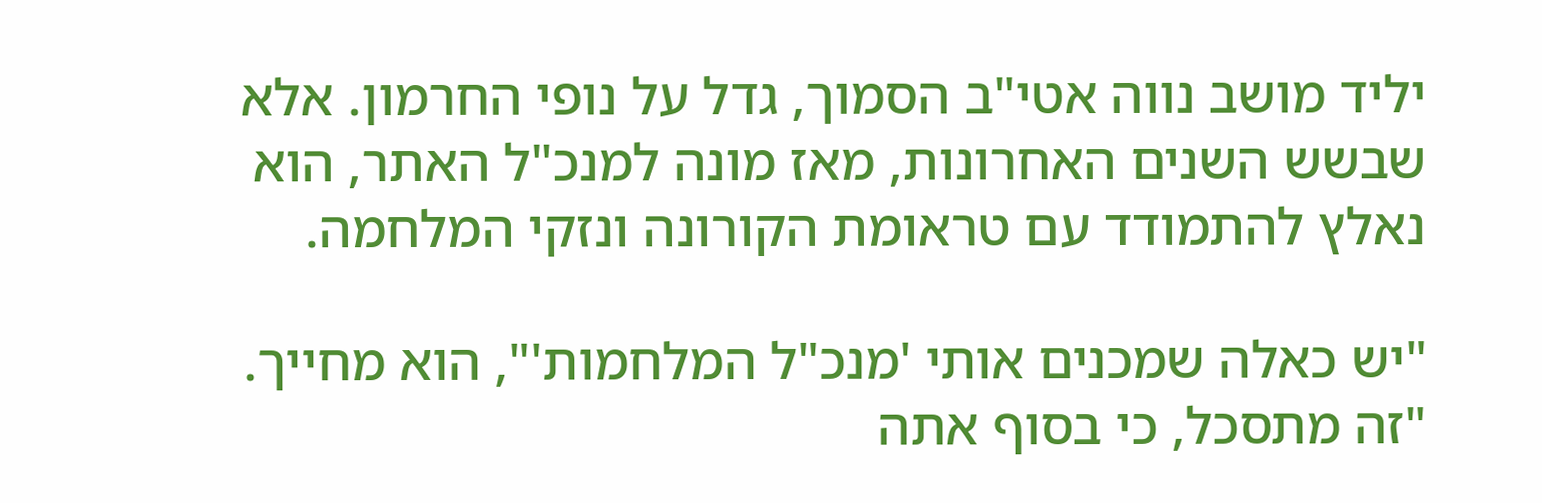יליד מושב נווה אטי"ב הסמוך, גדל על נופי החרמון. אלא שבשש השנים האחרונות, מאז מונה למנכ"ל האתר, הוא נאלץ להתמודד עם טראומת הקורונה ונזקי המלחמה.

"יש כאלה שמכנים אותי 'מנכ"ל המלחמות'", הוא מחייך. "זה מתסכל, כי בסוף אתה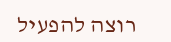רוצה להפעיל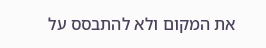את המקום ולא להתבסס על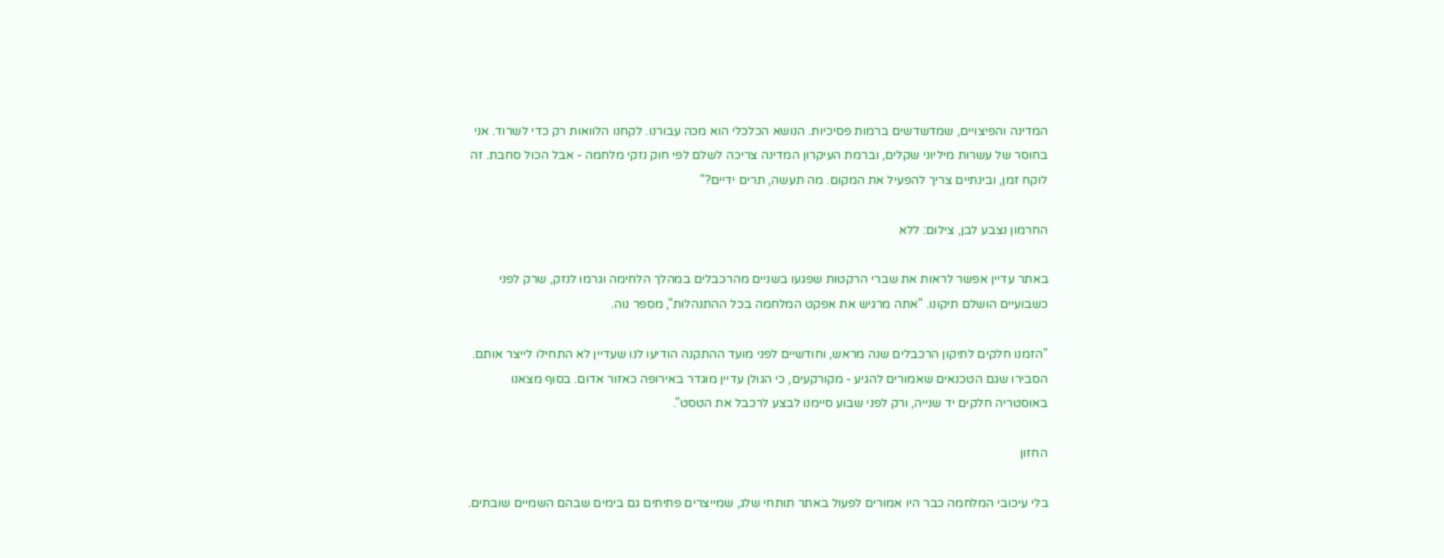המדינה והפיצויים, שמדשדשים ברמות פסיכיות. הנושא הכלכלי הוא מכה עבורנו. לקחנו הלוואות רק כדי לשרוד. אני בחוסר של עשרות מיליוני שקלים, וברמת העיקרון המדינה צריכה לשלם לפי חוק נזקי מלחמה - אבל הכול סחבת. זה לוקח זמן, ובינתיים צריך להפעיל את המקום. מה תעשה, תרים ידיים?"

החרמון נצבע לבן, צילום: ללא

באתר עדיין אפשר לראות את שברי הרקטות שפגעו בשניים מהרכבלים במהלך הלחימה וגרמו לנזק, שרק לפני כשבועיים הושלם תיקונו. "אתה מרגיש את אפקט המלחמה בכל ההתנהלות", מספר נוה.

"הזמנו חלקים לתיקון הרכבלים שנה מראש, וחודשיים לפני מועד ההתקנה הודיעו לנו שעדיין לא התחילו לייצר אותם. הסבירו שגם הטכנאים שאמורים להגיע - מקורקעים, כי הגולן עדיין מוגדר באירופה כאזור אדום. בסוף מצאנו באוסטריה חלקים יד שנייה, ורק לפני שבוע סיימנו לבצע לרכבל את הטסט".

החזון

בלי עיכובי המלחמה כבר היו אמורים לפעול באתר תותחי שלג, שמייצרים פתיתים גם בימים שבהם השמיים שובתים.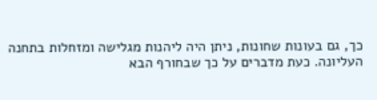כך, גם בעונות שחונות, ניתן היה ליהנות מגלישה ומזחלות בתחנה העליונה. כעת מדברים על כך שבחורף הבא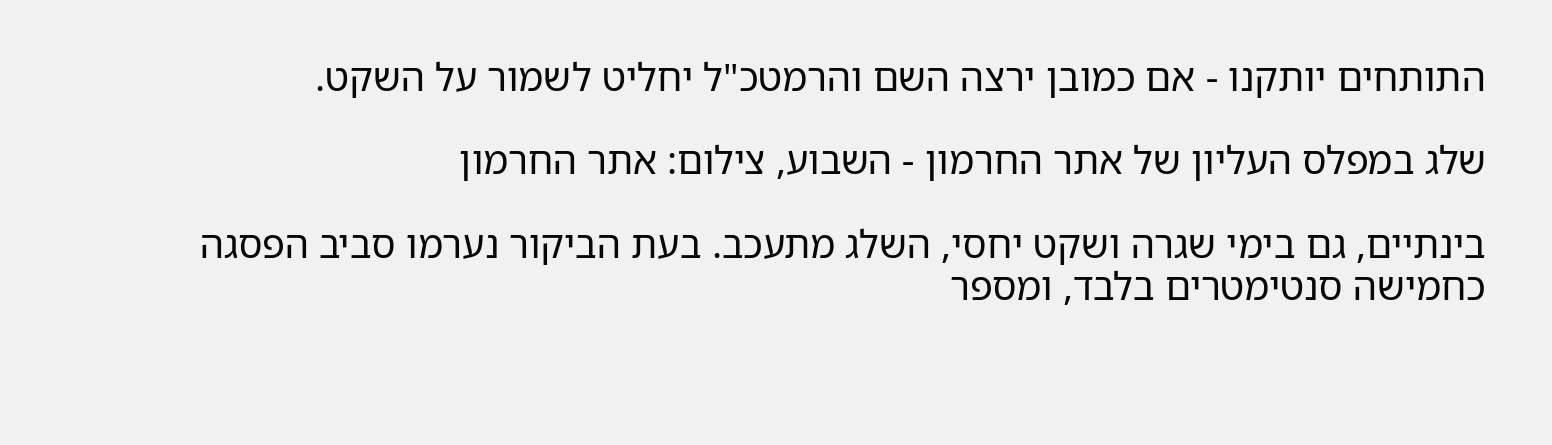התותחים יותקנו - אם כמובן ירצה השם והרמטכ"ל יחליט לשמור על השקט.

שלג במפלס העליון של אתר החרמון - השבוע, צילום: אתר החרמון

בינתיים, גם בימי שגרה ושקט יחסי, השלג מתעכב. בעת הביקור נערמו סביב הפסגה כחמישה סנטימטרים בלבד, ומספר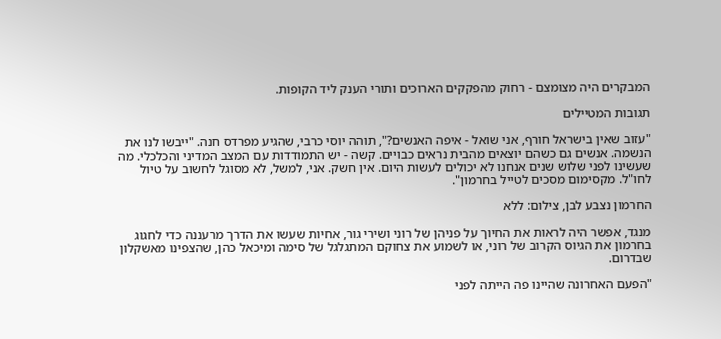המבקרים היה מצומצם - רחוק מהפקקים הארוכים ותורי הענק ליד הקופות.

תגובות המטיילים

"עזוב שאין בישראל חורף, אני שואל - איפה האנשים?", תוהה יוסי כרבי, שהגיע מפרדס חנה. "ייבשו לנו את הנשמה. אנשים גם כשהם יוצאים מהבית נראים כבויים. קשה - יש התמודדות עם המצב המדיני והכלכלי. מה שעשינו לפני שלוש שנים אנחנו לא יכולים לעשות היום. אין חשק. אני, למשל, לא מסוגל לחשוב על טיול לחו"ל. מקסימום מסכים לטייל בחרמון".

החרמון נצבע לבן, צילום: ללא

מנגד, אפשר היה לראות את החיוך על פניהן של רוני ושירי גור, אחיות שעשו את הדרך מרעננה כדי לחגוג בחרמון את הגיוס הקרוב של רוני, או לשמוע את צחוקם המתגלגל של סימה ומיכאל כהן, שהצפינו מאשקלון שבדרום.

"הפעם האחרונה שהיינו פה הייתה לפני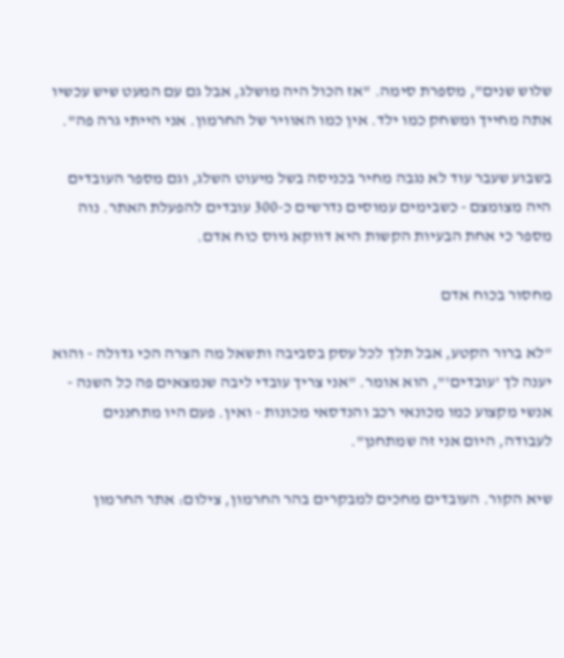שלוש שנים", מספרת סימה. "אז הכול היה מושלג, אבל גם עם המעט שיש עכשיו אתה מחייך ומשחק כמו ילד. אין כמו האוויר של החרמון. אני הייתי גרה פה".

בשבוע שעבר עוד לא נגבה מחיר בכניסה בשל מיעוט השלג, וגם מספר העובדים היה מצומצם - כשבימים עמוסים נדרשים כ-300 עובדים להפעלת האתר. נוה מספר כי אחת הבעיות הקשות היא דווקא גיוס כוח אדם.

מחסור בכוח אדם

"לא ברור הקטע, אבל תלך לכל עסק בסביבה ותשאל מה הצרה הכי גדולה - והוא יענה לך 'עובדים'", הוא אומר. "אני צריך עובדי ליבה שנמצאים פה כל השנה - אנשי מקצוע כמו מכונאי רכב והנדסאי מכונות - ואין. פעם היו מתחננים לעבודה, היום אני זה שמתחנן".

שיא הקור. העובדים מחכים למבקרים בהר החרמון, צילום: אתר החרמון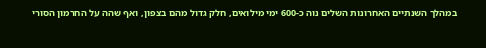במהלך השנתיים האחרונות השלים נוה כ-600 ימי מילואים, חלק גדול מהם בצפון, ואף שהה על החרמון הסורי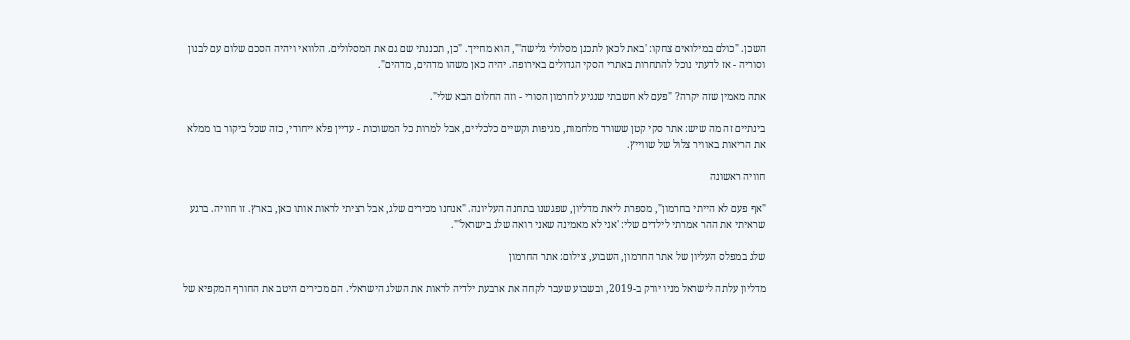השכן. "כולם במילואים צחקו: 'באת לכאן לתכנן מסלולי גלישה'", הוא מחייך. "כן, תכננתי שם גם את המסלולים. הלוואי ויהיה הסכם שלום עם לבנון וסוריה - אז לדעתי נוכל להתחרות באתרי הסקי הגדולים באירופה. יהיה כאן משהו מדהים, מדהים".

אתה מאמין שזה יקרה? "פעם לא חשבתי שנגיע לחרמון הסורי - וזה החלום הבא שלי".

בינתיים זה מה שיש: אתר סקי קטן ששורד מלחמות, מגיפות וקשיים כלכליים, אבל למרות כל המשוכות - עדיין פלא ייחודי, כזה שכל ביקור בו ממלא את הריאות באוויר צלול של שווייץ.

חוויה ראשונה

"אף פעם לא הייתי בחרמון", מספרת ליאת מדליון, שפגשנו בתחנה העליונה. "אנחנו מכירים שלג, אבל רציתי לראות אותו כאן, בארץ. זו חוויה. ברגע שראיתי את ההר אמרתי לילדים שלי: 'אני לא מאמינה שאני רואה שלג בישראל'".

שלג במפלס העליון של אתר החרמון, השבוע, צילום: אתר החרמון

מדליון עלתה לישראל מניו יורק ב-2019, ובשבוע שעבר לקחה את ארבעת ילדיה לראות את השלג הישראלי. הם מכירים היטב את החורף המקפיא של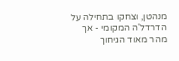מנהטן, וצחקו בתחילה על הדרדל'ה המקומי - אך מהר מאוד הגיחוך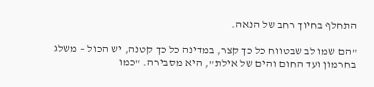התחלף בחיוך רחב של הנאה.

"הם שמו לב שבטווח כל כך קצר, במדינה כל כך קטנה, יש הכול – משלג בחרמון ועד החום והים של אילת", היא מסבירה. "כמו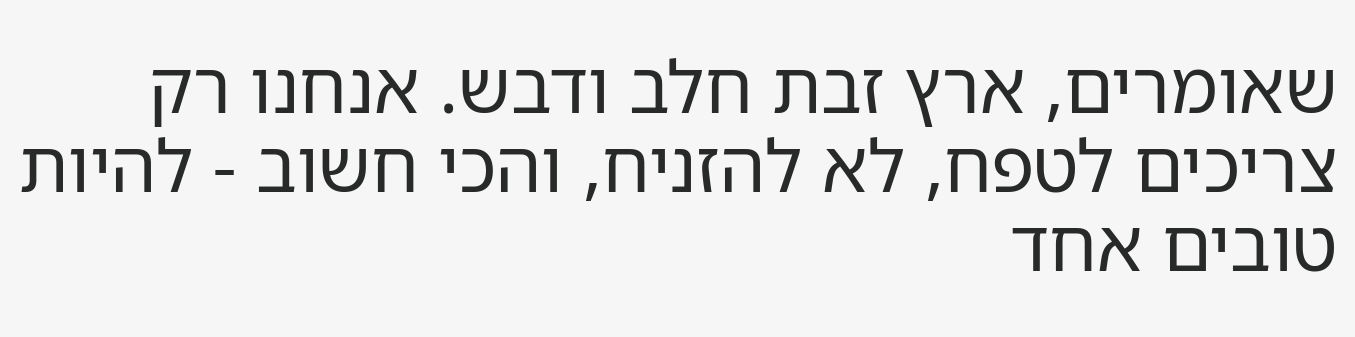שאומרים, ארץ זבת חלב ודבש. אנחנו רק צריכים לטפח, לא להזניח, והכי חשוב - להיות טובים אחד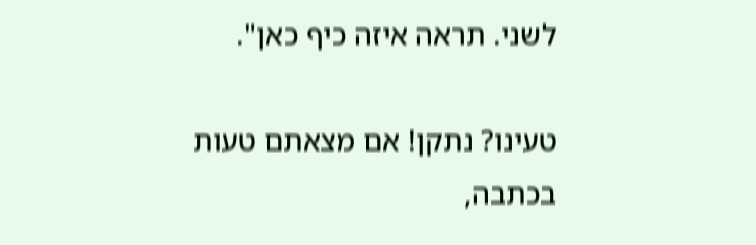לשני. תראה איזה כיף כאן".

טעינו? נתקן! אם מצאתם טעות בכתבה,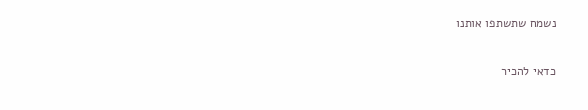נשמח שתשתפו אותנו

כדאי להכיר